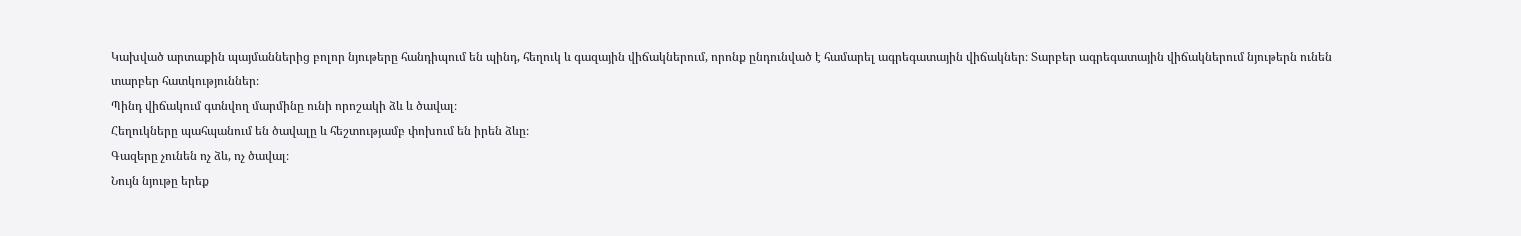Կախված արտաքին պայմաններից բոլոր նյութերը հանդիպում են պինդ, հեղուկ և գազային վիճակներում, որոնք ընդունված է համարել ագրեգատային վիճակներ։ Տարբեր ագրեգատային վիճակներում նյութերն ունեն տարբեր հատկություններ։
Պինդ վիճակում գտնվող մարմինը ունի որոշակի ձև և ծավալ։
Հեղուկները պահպանում են ծավալը և հեշտությամբ փոխում են իրեն ձևը։
Գազերը չունեն ոչ ձև, ոչ ծավալ։
Նույն նյութը երեք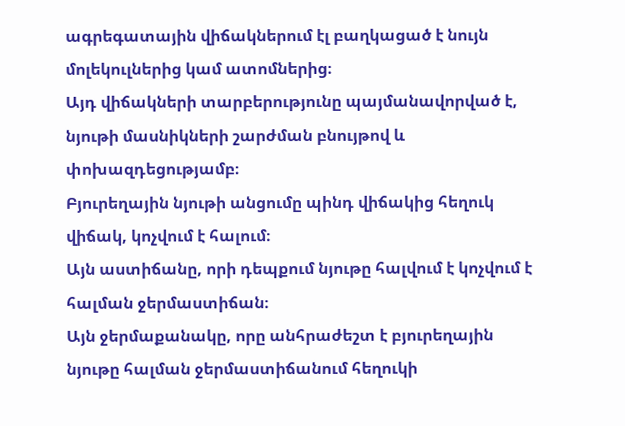ագրեգատային վիճակներում էլ բաղկացած է նույն մոլեկուլներից կամ ատոմներից։
Այդ վիճակների տարբերությունը պայմանավորված է, նյութի մասնիկների շարժման բնույթով և փոխազդեցությամբ։
Բյուրեղային նյութի անցումը պինդ վիճակից հեղուկ վիճակ, կոչվում է հալում։
Այն աստիճանը, որի դեպքում նյութը հալվում է կոչվում է հալման ջերմաստիճան։
Այն ջերմաքանակը, որը անհրաժեշտ է բյուրեղային նյութը հալման ջերմաստիճանում հեղուկի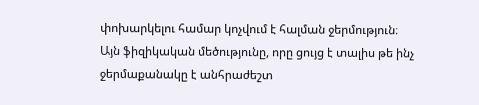փոխարկելու համար կոչվում է հալման ջերմություն։
Այն ֆիզիկական մեծությունը, որը ցույց է տալիս թե ինչ ջերմաքանակը է անհրաժեշտ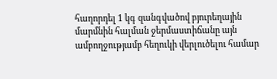հաղորդել 1 կգ զանգվածով բյուրեղային մարմնին հալման ջերմաստիճանը այն ամբողջությամբ հեղուկի վերլուծելու համար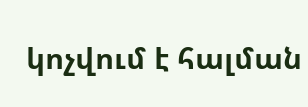կոչվում է հալման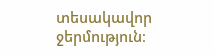տեսակավոր ջերմություն։